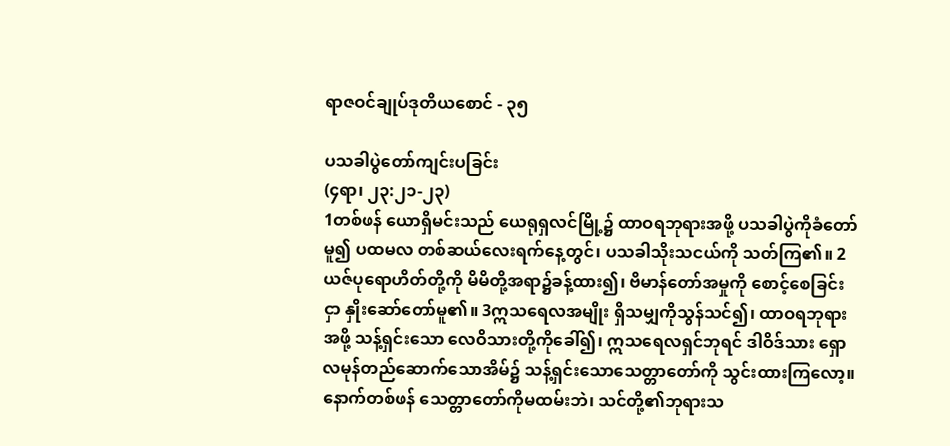ရာဇဝင်ချုပ်ဒုတိယစောင် - ၃၅

ပသခါပွဲတော်ကျင်းပခြင်း
(၄ရာ၊ ၂၃:၂၁-၂၃)
1တစ်ဖန် ယောရှိမင်းသည် ယေရုရှလင်မြို့၌ ထာဝရဘုရားအဖို့ ပသခါပွဲကိုခံတော်မူ၍ ပထမလ တစ်ဆယ်လေးရက်နေ့တွင်၊ ပသခါသိုးသငယ်ကို သတ်ကြ၏။ 2ယဇ်ပုရောဟိတ်တို့ကို မိမိတို့အရာ၌ခန့်ထား၍၊ ဗိမာန်တော်အမှုကို စောင့်စေခြင်းငှာ နှိုးဆော်တော်မူ၏။ 3ဣသရေလအမျိုး ရှိသမျှကိုသွန်သင်၍၊ ထာဝရဘုရားအဖို့ သန့်ရှင်းသော လေဝိသားတို့ကိုခေါ်၍၊ ဣသရေလရှင်ဘုရင် ဒါဝိဒ်သား ရှောလမုန်တည်ဆောက်သောအိမ်၌ သန့်ရှင်းသောသေတ္တာတော်ကို သွင်းထားကြလော့။ နောက်တစ်ဖန် သေတ္တာတော်ကိုမထမ်းဘဲ၊ သင်တို့၏ဘုရားသ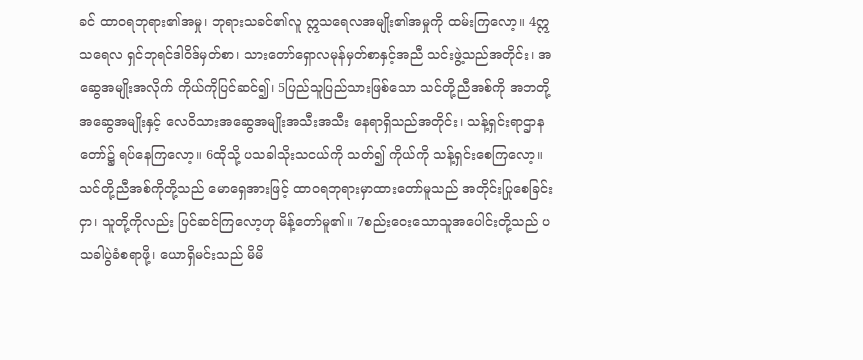ခင် ထာဝရဘုရား၏အမှု၊ ဘုရားသခင်၏လူ ဣသရေလအမျိုး၏အမှုကို ထမ်းကြလော့။ 4ဣသရေလ ရှင်ဘုရင်ဒါဝိဒ်မှတ်စာ၊ သားတော်ရှောလမုန်မှတ်စာနှင့်အညီ သင်းဖွဲ့သည်အတိုင်း၊ အဆွေအမျိုးအလိုက် ကိုယ်ကိုပြင်ဆင်၍၊ 5ပြည်သူပြည်သားဖြစ်သော သင်တို့ညီအစ်ကို အဘတို့အဆွေအမျိုးနှင့် လေဝိသားအဆွေအမျိုးအသီးအသီး နေရာရှိသည်အတိုင်း၊ သန့်ရှင်းရာဌာနတော်၌ ရပ်နေကြလော့။ 6ထိုသို့ ပသခါသိုးသငယ်ကို သတ်၍ ကိုယ်ကို သန့်ရှင်းစေကြလော့။ သင်တို့ညီအစ်ကိုတို့သည် မောရှေအားဖြင့် ထာဝရဘုရားမှာထားတော်မူသည် အတိုင်းပြုစေခြင်းငှာ၊ သူတို့ကိုလည်း ပြင်ဆင်ကြလော့ဟု မိန့်တော်မူ၏။ 7စည်းဝေးသောသူအပေါင်းတို့သည် ပသခါပွဲခံစရာဖို့၊ ယောရှိမင်းသည် မိမိ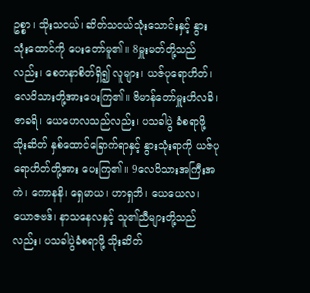ဥစ္စာ၊ သိုးသငယ်၊ ဆိတ်သငယ်သုံးသောင်းနှင့် နွားသုံးထောင်ကို ပေးတော်မူ၏။ 8မှူးမတ်တို့သည်လည်း၊ စေတနာစိတ်ရှိ၍ လူများ၊ ယဇ်ပုရောဟိတ်၊ လေဝိသားတို့အားပေးကြ၏။ ဗိမာန်တော်မှူးဟိလခိ၊ ဇာခရိ၊ ယေဟေလသည်လည်း၊ ပသခါပွဲ ခံစရာဖို့ သိုးဆိတ် နှစ်ထောင်ခြောက်ရာနှင့် နွားသုံးရာကို ယဇ်ပုရောဟိတ်တို့အား ပေးကြ၏။ 9လေဝိသားအကြီးအကဲ၊ ကောနနိ၊ ရှေမာယ၊ ဟာရှဘိ၊ ယေယေလ၊ ယောဇဗဒ်၊ နာသနေလနှင့် သူ၏ညီများတို့သည်လည်း၊ ပသခါပွဲခံစရာဖို့ သိုးဆိတ်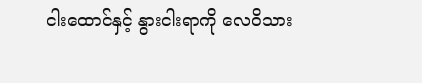ငါးထောင်နှင့် နွားငါးရာကို လေဝိသား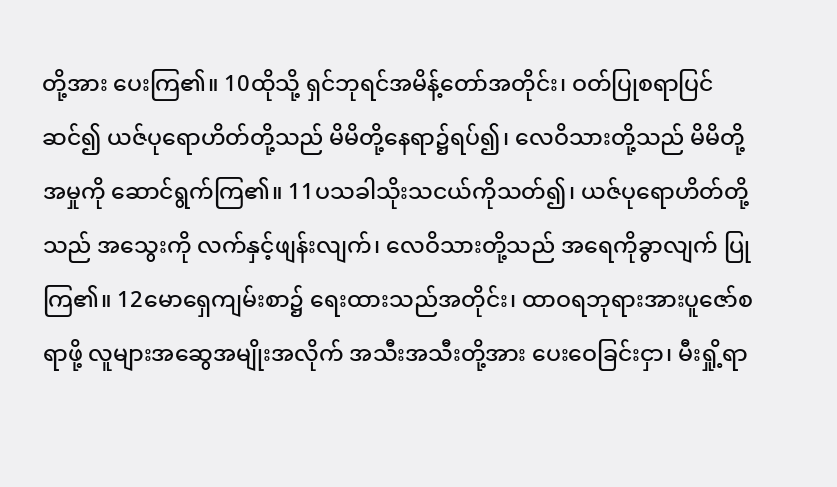တို့အား ပေးကြ၏။ 10ထိုသို့ ရှင်ဘုရင်အမိန့်တော်အတိုင်း၊ ဝတ်ပြုစရာပြင်ဆင်၍ ယဇ်ပုရောဟိတ်တို့သည် မိမိတို့နေရာ၌ရပ်၍၊ လေဝိသားတို့သည် မိမိတို့အမှုကို ဆောင်ရွက်ကြ၏။ 11ပသခါသိုးသငယ်ကိုသတ်၍၊ ယဇ်ပုရောဟိတ်တို့သည် အသွေးကို လက်နှင့်ဖျန်းလျက်၊ လေဝိသားတို့သည် အရေကိုခွာလျက် ပြုကြ၏။ 12မောရှေကျမ်းစာ၌ ရေးထားသည်အတိုင်း၊ ထာဝရဘုရားအားပူဇော်စရာဖို့ လူများအဆွေအမျိုးအလိုက် အသီးအသီးတို့အား ပေးဝေခြင်းငှာ၊ မီးရှို့ရာ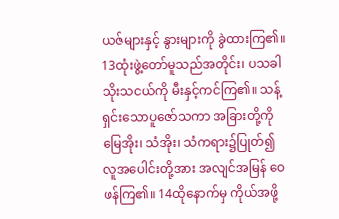ယဇ်များနှင့် နွားများကို ခွဲထားကြ၏။ 13ထုံးဖွဲ့တော်မူသည်အတိုင်း၊ ပသခါသိုးသငယ်ကို မီးနှင့်ကင်ကြ၏။ သန့်ရှင်းသောပူဇော်သကာ အခြားတို့ကို မြေအိုး၊ သံအိုး၊ သံကရား၌ပြုတ်၍ လူအပေါင်းတို့အား အလျင်အမြန် ဝေဖန်ကြ၏။ 14ထိုနောက်မှ ကိုယ်အဖို့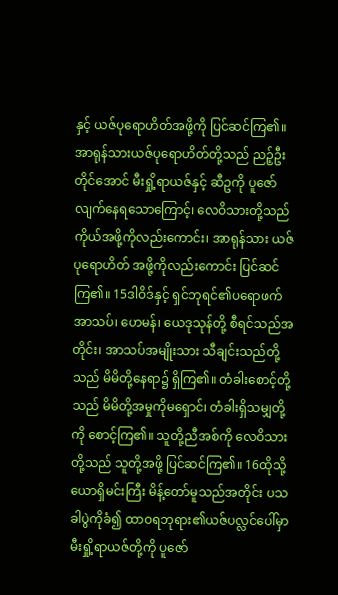နှင့် ယဇ်ပုရောဟိတ်အဖို့ကို ပြင်ဆင်ကြ၏။ အာရုန်သားယဇ်ပုရောဟိတ်တို့သည် ညဉ့်ဦးတိုင်အောင် မီးရှို့ရာယဇ်နှင့် ဆီဥကို ပူဇော်လျက်နေရသောကြောင့်၊ လေဝိသားတို့သည် ကိုယ်အဖို့ကိုလည်းကောင်း၊ အာရုန်သား ယဇ်ပုရောဟိတ် အဖို့ကိုလည်းကောင်း ပြင်ဆင်ကြ၏။ 15ဒါဝိဒ်နှင့် ရှင်ဘုရင်၏ပရောဖက် အာသပ်၊ ဟေမန်၊ ယေဒုသုန်တို့ စီရင်သည်အတိုင်း၊ အာသပ်အမျိုးသား သီချင်းသည်တို့သည် မိမိတို့နေရာ၌ ရှိကြ၏။ တံခါးစောင့်တို့သည် မိမိတို့အမှုကိုမရှောင်၊ တံခါးရှိသမျှတို့ကို စောင့်ကြ၏။ သူတို့ညီအစ်ကို လေဝိသားတို့သည် သူတို့အဖို့ ပြင်ဆင်ကြ၏။ 16ထိုသို့ ယောရှိမင်းကြီး မိန့်တော်မူသည်အတိုင်း ပသခါပွဲကိုခံ၍ ထာဝရဘုရား၏ယဇ်ပလ္လင်ပေါ်မှာ မီးရှို့ရာယဇ်တို့ကို ပူဇော်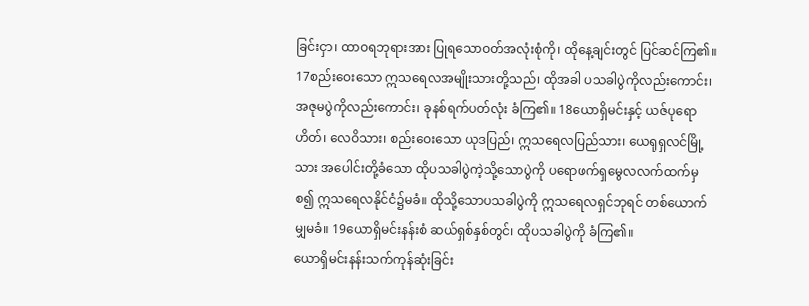ခြင်းငှာ၊ ထာဝရဘုရားအား ပြုရသောဝတ်အလုံးစုံကို၊ ထိုနေ့ချင်းတွင် ပြင်ဆင်ကြ၏။ 17စည်းဝေးသော ဣသရေလအမျိုးသားတို့သည်၊ ထိုအခါ ပသခါပွဲကိုလည်းကောင်း၊ အဇုမပွဲကိုလည်းကောင်း၊ ခုနစ်ရက်ပတ်လုံး ခံကြ၏။ 18ယောရှိမင်းနှင့် ယဇ်ပုရောဟိတ်၊ လေဝိသား၊ စည်းဝေးသော ယုဒပြည်၊ ဣသရေလပြည်သား၊ ယေရုရှလင်မြို့သား အပေါင်းတို့ခံသော ထိုပသခါပွဲကဲ့သို့သောပွဲကို ပရောဖက်ရှမွေလလက်ထက်မှစ၍ ဣသရေလနိုင်ငံ၌မခံ။ ထိုသို့သောပသခါပွဲကို ဣသရေလရှင်ဘုရင် တစ်ယောက်မျှမခံ။ 19ယောရှိမင်းနန်းစံ ဆယ်ရှစ်နှစ်တွင်၊ ထိုပသခါပွဲကို ခံကြ၏။
ယောရှိမင်းနန်းသက်ကုန်ဆုံးခြင်း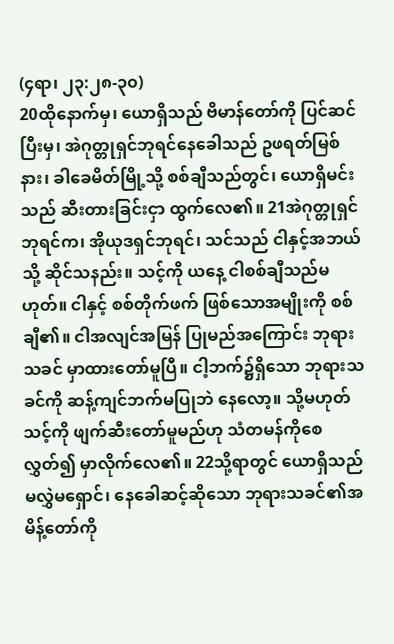(၄ရာ၊ ၂၃:၂၈-၃၀)
20ထိုနောက်မှ၊ ယောရှိသည် ဗိမာန်တော်ကို ပြင်ဆင်ပြီးမှ၊ အဲဂုတ္တုရှင်ဘုရင်နေခေါသည် ဥဖရတ်မြစ်နား၊ ခါခေမိတ်မြို့သို့ စစ်ချီသည်တွင်၊ ယောရှိမင်းသည် ဆီးတားခြင်းငှာ ထွက်လေ၏။ 21အဲဂုတ္တုရှင်ဘုရင်က၊ အိုယုဒရှင်ဘုရင်၊ သင်သည် ငါနှင့်အဘယ်သို့ ဆိုင်သနည်း။ သင့်ကို ယနေ့ ငါစစ်ချီသည်မဟုတ်။ ငါနှင့် စစ်တိုက်ဖက် ဖြစ်သောအမျိုးကို စစ်ချီ၏။ ငါအလျင်အမြန် ပြုမည်အကြောင်း ဘုရားသခင် မှာထားတော်မူပြီ။ ငါ့ဘက်၌ရှိသော ဘုရားသခင်ကို ဆန့်ကျင်ဘက်မပြုဘဲ နေလော့။ သို့မဟုတ် သင့်ကို ဖျက်ဆီးတော်မူမည်ဟု သံတမန်ကိုစေလွှတ်၍ မှာလိုက်လေ၏။ 22သို့ရာတွင် ယောရှိသည် မလွှဲမရှောင်၊ နေခေါဆင့်ဆိုသော ဘုရားသခင်၏အမိန့်တော်ကို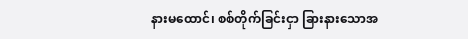နားမထောင်၊ စစ်တိုက်ခြင်းငှာ ခြားနားသောအ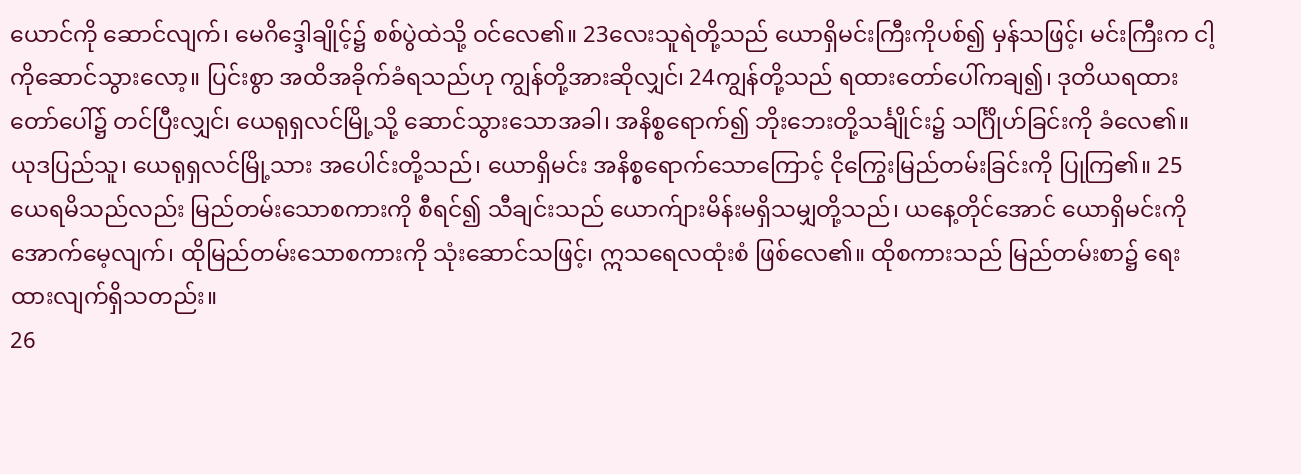ယောင်ကို ဆောင်လျက်၊ မေဂိဒ္ဒေါချိုင့်၌ စစ်ပွဲထဲသို့ ဝင်လေ၏။ 23လေးသူရဲတို့သည် ယောရှိမင်းကြီးကိုပစ်၍ မှန်သဖြင့်၊ မင်းကြီးက ငါ့ကိုဆောင်သွားလော့။ ပြင်းစွာ အထိအခိုက်ခံရသည်ဟု ကျွန်တို့အားဆိုလျှင်၊ 24ကျွန်တို့သည် ရထားတော်ပေါ်ကချ၍၊ ဒုတိယရထားတော်ပေါ်၌ တင်ပြီးလျှင်၊ ယေရုရှလင်မြို့သို့ ဆောင်သွားသောအခါ၊ အနိစ္စရောက်၍ ဘိုးဘေးတို့သင်္ချိုင်း၌ သင်္ဂြိုဟ်ခြင်းကို ခံလေ၏။ ယုဒပြည်သူ၊ ယေရုရှလင်မြို့သား အပေါင်းတို့သည်၊ ယောရှိမင်း အနိစ္စရောက်သောကြောင့် ငိုကြွေးမြည်တမ်းခြင်းကို ပြုကြ၏။ 25ယေရမိသည်လည်း မြည်တမ်းသောစကားကို စီရင်၍ သီချင်းသည် ယောက်ျားမိန်းမရှိသမျှတို့သည်၊ ယနေ့တိုင်အောင် ယောရှိမင်းကို အောက်မေ့လျက်၊ ထိုမြည်တမ်းသောစကားကို သုံးဆောင်သဖြင့်၊ ဣသရေလထုံးစံ ဖြစ်လေ၏။ ထိုစကားသည် မြည်တမ်းစာ၌ ရေးထားလျက်ရှိသတည်း။
26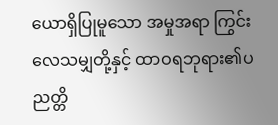ယောရှိပြုမူသော အမှုအရာ ကြွင်းလေသမျှတို့နှင့် ထာဝရဘုရား၏ပညတ္တိ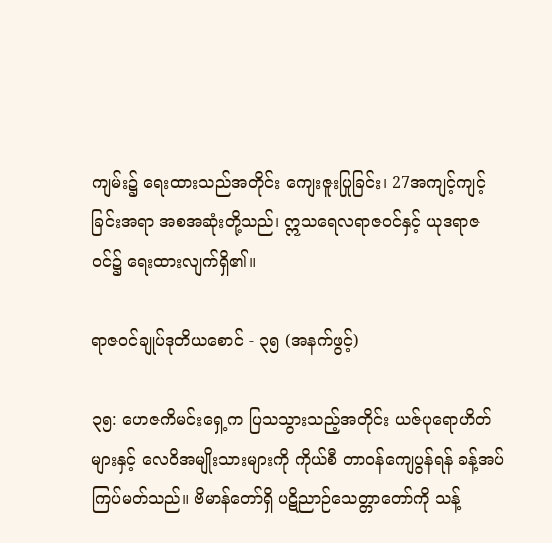ကျမ်း၌ ရေးထားသည်အတိုင်း ကျေးဇူးပြုခြင်း၊ 27အကျင့်ကျင့်ခြင်းအရာ အစအဆုံးတို့သည်၊ ဣသရေလရာဇဝင်နှင့် ယုဒရာဇဝင်၌ ရေးထားလျက်ရှိ၏။

ရာဇဝင်ချုပ်ဒုတိယစောင် - ၃၅ (အနက်ဖွင့်)

၃၅: ဟေဇကိမင်းရှေ့က ပြသသွားသည့်အတိုင်း ယဇ်ပုရောဟိတ်များနှင့် လေဝိအမျိုးသားများကို ကိုယ်စီ တာဝန်ကျေပွန်ရန် ခန့်အပ်ကြပ်မတ်သည်။ ဗိမာန်တော်ရှိ ပဋိညာဉ်သေတ္တာတော်ကို သန့်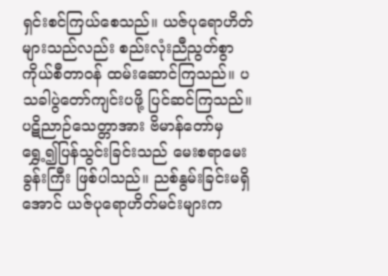ရှင်းစင်ကြယ်စေသည်။ ယဇ်ပုရောဟိတ်များသည်လည်း စည်းလုံးညီညွတ်စွာ ကိုယ်စီတာဝန် ထမ်းဆောင်ကြသည်။ ပသခါပွဲတော်ကျင်းပဖို့ ပြင်ဆင်ကြသည်။ ပဋိညာဉ်သေတ္တာအား ဗိမာန်တော်မှ ရွှေ့၍ပြန်သွင်းခြင်းသည် မေးစရာမေးခွန်းကြီး ဖြစ်ပါသည်။ ညစ်နွမ်းခြင်းမရှိအောင် ယဇ်ပုရောဟိတ်မင်းများက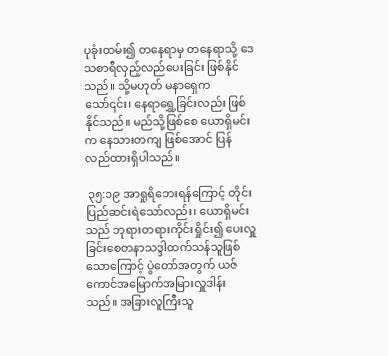ပုခုံးထမ်း၍ တနေရာမှ တနေရာသို့ ဒေသစာရီလှည့်လည်ပေးခြင်း ဖြစ်နိုင်သည်။ သို့မဟုတ် မနာရှေကသော်၎င်း၊ နေရာရွှေ့ခြင်းလည်း ဖြစ်နိုင်သည်။ မည်သို့ဖြစ်စေ ယောရှိမင်းက နေသားတကျ ဖြစ်အောင် ပြန်လည်ထားရှိပါသည်။

 ၃၅:၁၉ အာရှုရိဘေးရန်ကြောင့် တိုင်းပြည်ဆင်းရဲသော်လည်း၊ ယောရှိမင်းသည် ဘုရားတရားကိုင်းရှိုင်း၍ ပေးလှူခြင်းစေတနာသဒ္ဒါထက်သန်သူဖြစ်သောကြောင့် ပွဲတော်အတွက် ယဇ်ကောင်အမြောက်အမြားလှူဒါန်းသည်။ အခြားလူကြီးသူ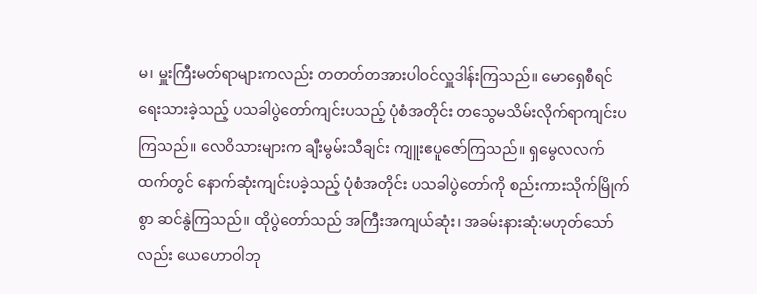မ၊ မှူးကြီးမတ်ရာများကလည်း တတတ်တအားပါဝင်လှူဒါန်းကြသည်။ မောရှေစီရင်ရေးသားခဲ့သည့် ပသခါပွဲတော်ကျင်းပသည့် ပုံစံအတိုင်း တသွေမသိမ်းလိုက်ရာကျင်းပကြသည်။ လေဝိသားများက ချီးမွမ်းသီချင်း ကျူးဧပူဇော်ကြသည်။ ရှမွေလလက်ထက်တွင် နောက်ဆုံးကျင်းပခဲ့သည့် ပုံစံအတိုင်း ပသခါပွဲတော်ကို စည်းကားသိုက်မြိုက်စွာ ဆင်နွဲကြသည်။ ထိုပွဲတော်သည် အကြီးအကျယ်ဆုံး၊ အခမ်းနားဆုံ:မဟုတ်သော်လည်း ယေဟောဝါဘု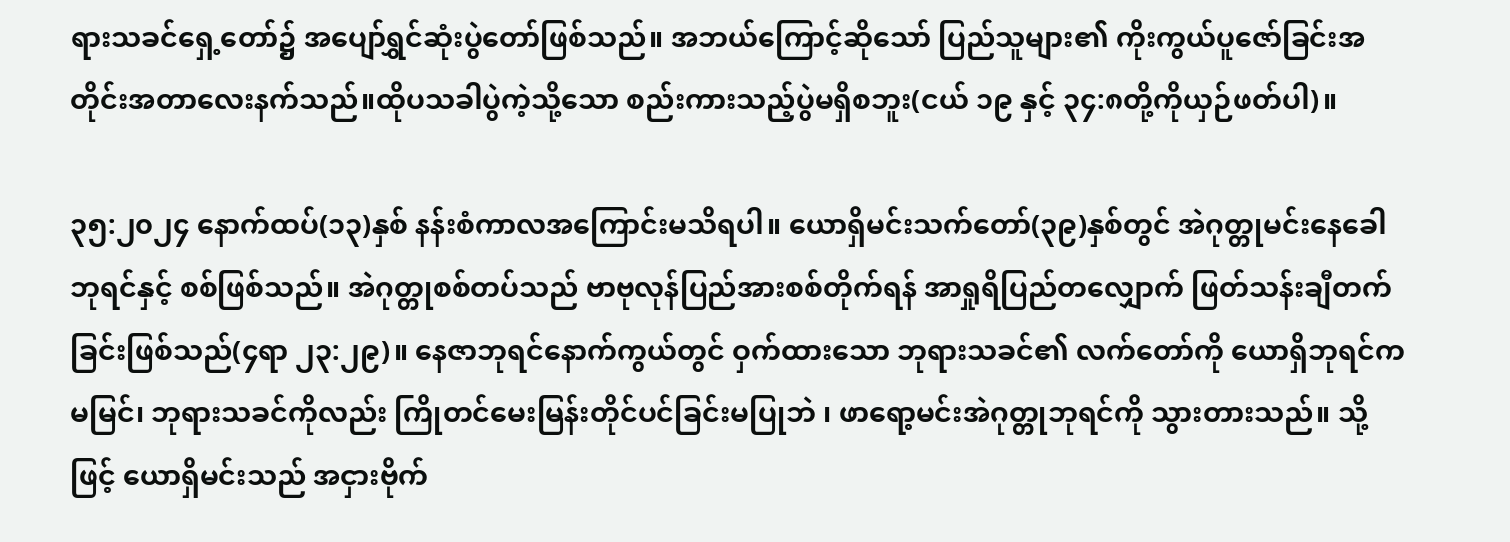ရားသခင်ရှေ့တော်၌ အပျော်ရွှင်ဆုံးပွဲတော်ဖြစ်သည်။ အဘယ်ကြောင့်ဆိုသော် ပြည်သူများ၏ ကိုးကွယ်ပူဇော်ခြင်းအတိုင်းအတာလေးနက်သည်။ထိုပသခါပွဲကဲ့သို့သော စည်းကားသည့်ပွဲမရှိစဘူး(ငယ် ၁၉ နှင့် ၃၄:၈တို့ကိုယှဉ်ဖတ်ပါ)။

၃၅:၂၀၂၄ နောက်ထပ်(၁၃)နှစ် နန်းစံကာလအကြောင်းမသိရပါ။ ယောရှိမင်းသက်တော်(၃၉)နှစ်တွင် အဲဂုတ္တုမင်းနေခေါဘုရင်နှင့် စစ်ဖြစ်သည်။ အဲဂုတ္တုစစ်တပ်သည် ဗာဗုလုန်ပြည်အားစစ်တိုက်ရန် အာရှုရိပြည်တလျှောက် ဖြတ်သန်းချီတက်ခြင်းဖြစ်သည်(၄ရာ ၂၃:၂၉)။ နေဇာဘုရင်နောက်ကွယ်တွင် ဝှက်ထားသော ဘုရားသခင်၏ လက်တော်ကို ယောရှိဘုရင်က မမြင်၊ ဘုရားသခင်ကိုလည်း ကြိုတင်မေးမြန်းတိုင်ပင်ခြင်းမပြုဘဲ ၊ ဖာရော့မင်းအဲဂုတ္တုဘုရင်ကို သွားတားသည်။ သို့ဖြင့် ယောရှိမင်းသည် အငှားဗိုက်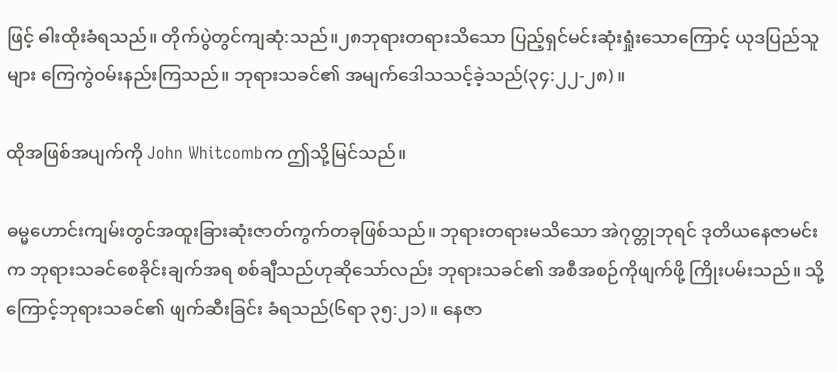ဖြင့် ဓါးထိုးခံရသည်။ တိုက်ပွဲတွင်ကျဆုံ:သည်။၂၈ဘုရားတရားသိသော ပြည့်ရှင်မင်းဆုံးရှုံးသောကြောင့် ယုဒပြည်သူများ ကြေကွဲဝမ်းနည်းကြသည်။ ဘုရားသခင်၏ အမျက်ဒေါသသင့်ခဲ့သည်(၃၄:၂၂-၂၈)။

ထိုအဖြစ်အပျက်ကို John Whitcombက ဤသို့မြင်သည်။

ဓမ္မဟောင်းကျမ်းတွင်အထူးခြားဆုံးဇာတ်ကွက်တခုဖြစ်သည်။ ဘုရားတရားမသိသော အဲဂုတ္တုဘုရင် ဒုတိယနေဇာမင်းက ဘုရားသခင်စေခိုင်းချက်အရ စစ်ချီသည်ဟုဆိုသော်လည်း ဘုရားသခင်၏ အစီအစဉ်ကိုဖျက်ဖို့ ကြိုးပမ်းသည်။ သို့ကြောင့်ဘုရားသခင်၏ ဖျက်ဆီးခြင်း ခံရသည်(၆ရာ ၃၅:၂၁)။ နေဇာ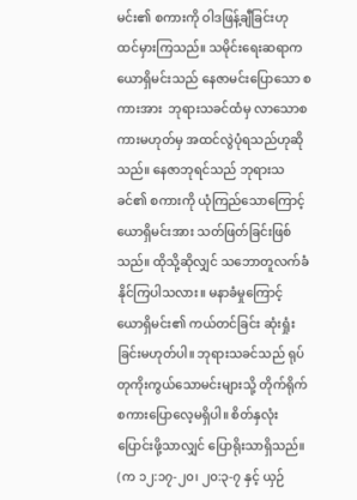မင်း၏ စကားကို ဝါဒဖြန့်ချီခြင်းဟု ထင်မှားကြသည်။ သမိုင်းရေးဆရာက ယောရှိမင်းသည် နေဇာမင်းပြောသော စကားအား  ဘုရားသခင်ထံမှ လာသောစကားမဟုတ်မှ အထင်လွဲပုံရသည်ဟုဆိုသည်။ နေဇာဘုရင်သည် ဘုရားသခင်၏ စကားကို ယုံကြည်သောကြောင့် ယောရှိမင်းအား သတ်ဖြတ်ခြင်းဖြစ်သည်။ ထိုသို့ဆိုလျှင် သဘောတူလက်ခံနိုင်ကြပါသလား။ မနာခံမှုကြောင့် ယောရှိမင်း၏ ကယ်တင်ခြင်း ဆုံးရှုံးခြင်းမဟုတ်ပါ။ ဘုရားသခင်သည် ရုပ်တုကိုးကွယ်သောမင်းများသို့ တိုက်ရိုက်စကားပြောလေ့မရှိပါ။ စိတ်နှလုံးပြောင်းဖို့သာလျှင် ပြောရိုးသာရှိသည်။ (က ၁၂:၁၇-၂၀၊ ၂၀:၃-၇ နှင့် ယှဉ်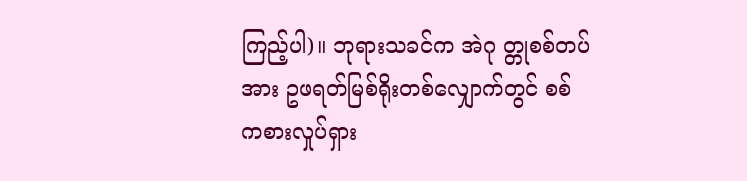ကြည့်ပါ)။ ဘုရားသခင်က အဲဂု တ္တုစစ်တပ်အား ဥဖရတ်မြစ်ရိုးတစ်လျှောက်တွင် စစ်ကစားလှုပ်ရှား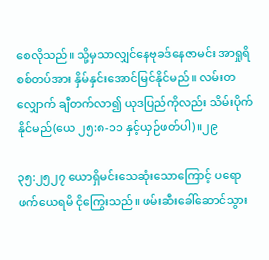စေလိုသည်။ သို့မှသာလျှင်နေဗုခဒ်နေဇာမင်း အာရှုရိစစ်တပ်အား နှိမ်နှင်းအောင်မြင်နိုင်မည်။ လမ်းတလျှောက် ချီတက်လာ၍ ယုဒပြည်ကိုလည်း သိမ်းပိုက်နိုင်မည်(ယေ ၂၅:၈-၁၁ နှင့်ယှဉ်ဖတ်ပါ)။၂၉

၃၅:၂၅၂၇ ယောရှိမင်းသေဆုံးသောကြောင့် ပရောဖက်ယေရမိ ငိုကြွေးသည်။ ဖမ်းဆီးခေါ်ဆောင်သွား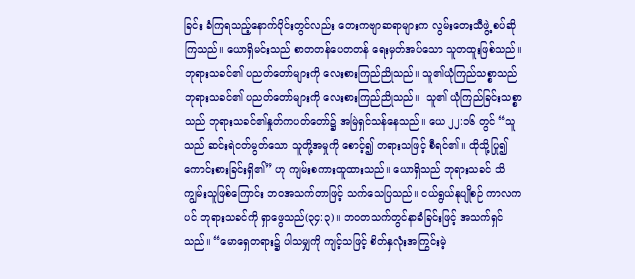ခြင်း ခံကြရသည့်နောက်ပိုင်းတွင်လည်း တေးကဗျာဆရာများက လွမ်းတေးသီဖွဲ့ စပ်ဆိုကြသည်။ ယောရှိမင်းသည် စာတတန်ပေတတန် ရေးမှတ်အပ်သော သူတထူးဖြစ်သည်။ ဘုရားသခင်၏ ပညတ်တော်များကို လေးစားကြည်ညိုသည်။ သူ၏ယုံကြည်သစ္စာသည် ဘုရားသခင်၏ ပညတ်တော်များကို လေးစားကြည်ညိုသည်။  သူ၏ ယုံကြည်ခြင်းသစ္စာသည် ဘုရားသခင်၏နှုတ်ကပတ်တော်၌ အမြဲရှင်သန်နေသည်။ ယေ ၂၂:၁၆ တွင် “သူသည် ဆင်းရဲငတ်မွတ်သော သူတို့အမှုကို စောင့်၍ တရားသဖြင့် စီရင်၏။ ထိုသို့ပြု၍ ကောင်းစားခြင်းရှိ၏” ဟု ကျမ်းစကားထူထားသည်။ ယောရှိသည် ဘုရားသခင် သိကျွမ်းသူဖြစ်ကြောင်း ဘဝအသက်တာဖြင့် သက်သေပြသည်။ ငယ်ရွယ်နုပျိုစဉ် ကာလကပင် ဘုရားသခင်ကို ရှာဖွေသည်(၃၄:၃)။ ဘဝတသက်တွင်နာခံခြင်းဖြင့် အသက်ရှင်သည်။ “မောရှေတရား၌ ပါသမျှကို ကျင့်သဖြင့် စိတ်နှလုံးအကြွင်းမဲ့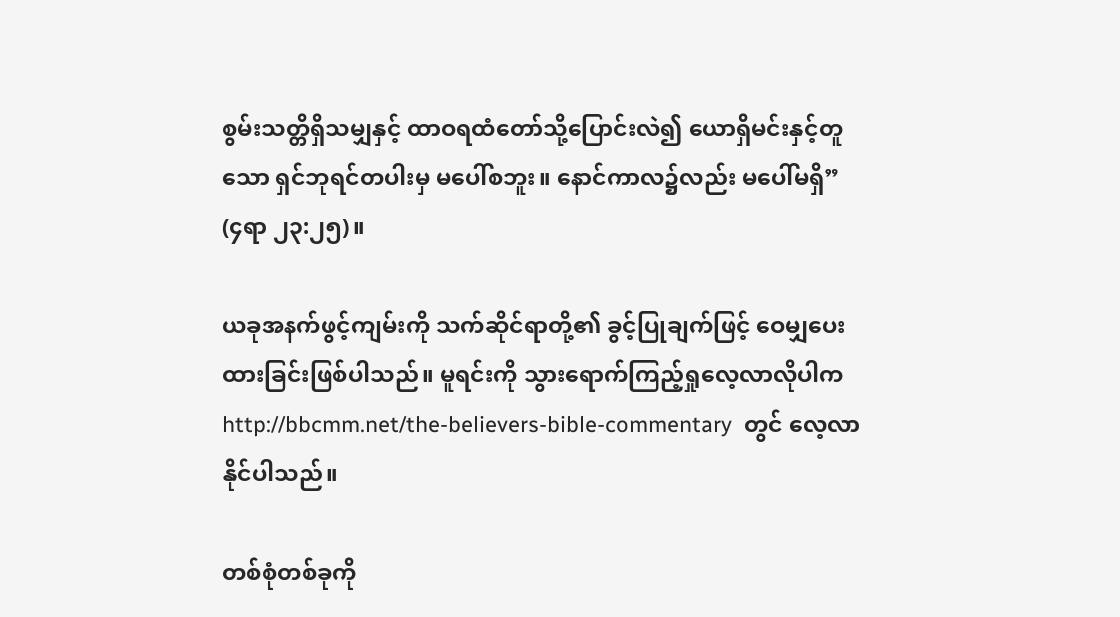စွမ်းသတ္တိရှိသမျှနှင့် ထာဝရထံတော်သို့ပြောင်းလဲ၍ ယောရှိမင်းနှင့်တူသော ရှင်ဘုရင်တပါးမှ မပေါ်စဘူး။ နောင်ကာလ၌လည်း မပေါ်မရှိ” (၄ရာ ၂၃:၂၅)။

ယခုအနက်ဖွင့်ကျမ်းကို သက်ဆိုင်ရာတို့၏ ခွင့်ပြုချက်ဖြင့် ဝေမျှပေးထားခြင်းဖြစ်ပါသည်။ မူရင်းကို သွားရောက်ကြည့်ရှုလေ့လာလိုပါက  http://bbcmm.net/the-believers-bible-commentary  တွင် လေ့လာနိုင်ပါသည်။

တစ်စုံတစ်ခုကို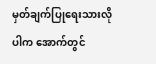မှတ်ချက်ပြုရေးသားလိုပါက အောက်တွင်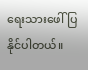ရေးသားဖေါ်ပြနိုင်ပါတယ်။